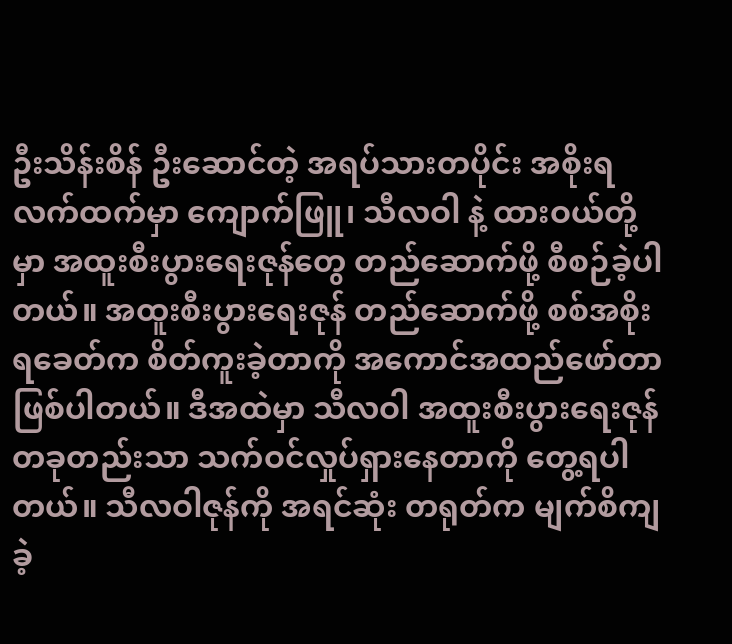ဦးသိန်းစိန် ဦးဆောင်တဲ့ အရပ်သားတပိုင်း အစိုးရလက်ထက်မှာ ကျောက်ဖြူ၊ သီလဝါ နဲ့ ထားဝယ်တို့မှာ အထူးစီးပွားရေးဇုန်တွေ တည်ဆောက်ဖို့ စီစဉ်ခဲ့ပါတယ်။ အထူးစီးပွားရေးဇုန် တည်ဆောက်ဖို့ စစ်အစိုးရခေတ်က စိတ်ကူးခဲ့တာကို အကောင်အထည်ဖော်တာ ဖြစ်ပါတယ်။ ဒီအထဲမှာ သီလဝါ အထူးစီးပွားရေးဇုန်တခုတည်းသာ သက်ဝင်လှုပ်ရှားနေတာကို တွေ့ရပါတယ်။ သီလဝါဇုန်ကို အရင်ဆုံး တရုတ်က မျက်စိကျခဲ့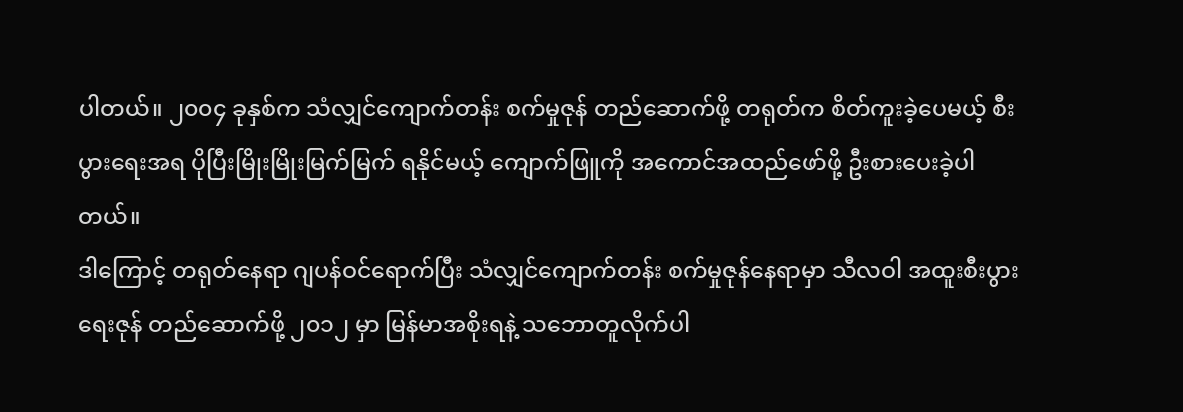ပါတယ်။ ၂၀၀၄ ခုနှစ်က သံလျှင်ကျောက်တန်း စက်မှုဇုန် တည်ဆောက်ဖို့ တရုတ်က စိတ်ကူးခဲ့ပေမယ့် စီးပွားရေးအရ ပိုပြီးမြိုးမြိုးမြက်မြက် ရနိုင်မယ့် ကျောက်ဖြူကို အကောင်အထည်ဖော်ဖို့ ဦးစားပေးခဲ့ပါတယ်။
ဒါကြောင့် တရုတ်နေရာ ဂျပန်ဝင်ရောက်ပြီး သံလျှင်ကျောက်တန်း စက်မှုဇုန်နေရာမှာ သီလဝါ အထူးစီးပွားရေးဇုန် တည်ဆောက်ဖို့ ၂၀၁၂ မှာ မြန်မာအစိုးရနဲ့ သဘောတူလိုက်ပါ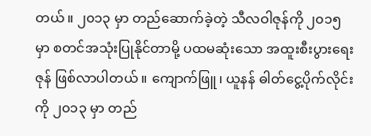တယ်။ ၂၀၁၃ မှာ တည်ဆောက်ခဲ့တဲ့ သီလဝါဇုန်ကို ၂၀၁၅ မှာ စတင်အသုံးပြုနိုင်တာမို့ ပထမဆုံးသော အထူးစီးပွားရေးဇုန် ဖြစ်လာပါတယ်။ ကျောက်ဖြူ၊ ယူနန် ဓါတ်ငွေ့ပိုက်လိုင်းကို ၂၀၁၃ မှာ တည်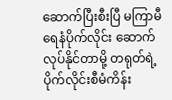ဆောက်ပြီးစီးပြီ မကြာမီ ရေနံပိုက်လိုင်း ဆောက်လုပ်နိုင်တာမို့ တရုတ်ရဲ့ ပိုက်လိုင်းစီမံကိန်း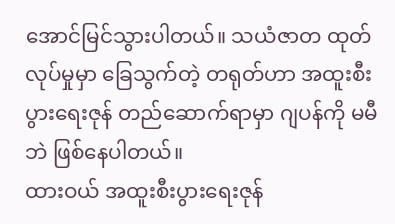အောင်မြင်သွားပါတယ်။ သယံဇာတ ထုတ်လုပ်မှုမှာ ခြေသွက်တဲ့ တရုတ်ဟာ အထူးစီးပွားရေးဇုန် တည်ဆောက်ရာမှာ ဂျပန်ကို မမီဘဲ ဖြစ်နေပါတယ်။
ထားဝယ် အထူးစီးပွားရေးဇုန်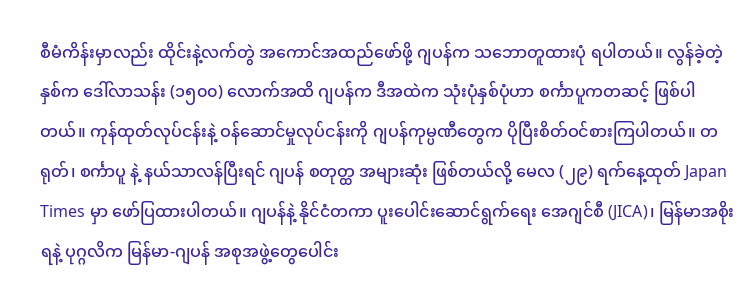စီမံကိန်းမှာလည်း ထိုင်းနဲ့လက်တွဲ အကောင်အထည်ဖော်ဖို့ ဂျပန်က သဘောတူထားပုံ ရပါတယ်။ လွန်ခဲ့တဲ့နှစ်က ဒေါ်လာသန်း (၁၅၀၀) လောက်အထိ ဂျပန်က ဒီအထဲက သုံးပုံနှစ်ပုံဟာ စင်္ကာပူကတဆင့် ဖြစ်ပါတယ်။ ကုန်ထုတ်လုပ်ငန်းနဲ့ ဝန်ဆောင်မှုလုပ်ငန်းကို ဂျပန်ကုမ္ပဏီတွေက ပိုပြီးစိတ်ဝင်စားကြပါတယ်။ တရုတ်၊ စင်္ကာပူ နဲ့ နယ်သာလန်ပြီးရင် ဂျပန် စတုတ္ထ အများဆုံး ဖြစ်တယ်လို့ မေလ (၂၉) ရက်နေ့ထုတ် Japan Times မှာ ဖော်ပြထားပါတယ်။ ဂျပန်နဲ့ နိုင်ငံတကာ ပူးပေါင်းဆောင်ရွက်ရေး အေဂျင်စီ (JICA)၊ မြန်မာအစိုးရနဲ့ ပုဂ္ဂလိက မြန်မာ-ဂျပန် အစုအဖွဲ့တွေပေါင်း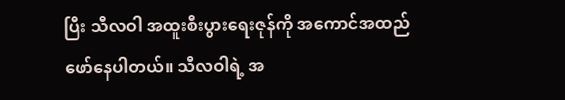ပြီး သီလဝါ အထူးစီးပွားရေးဇုန်ကို အကောင်အထည်ဖော်နေပါတယ်။ သီလဝါရဲ့ အ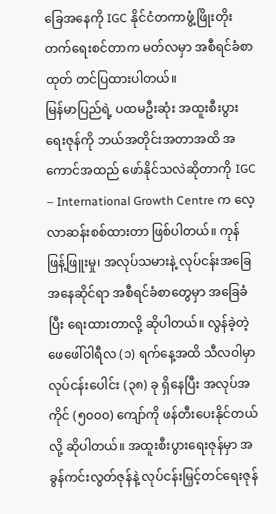ခြေအနေကို IGC နိုင်ငံတကာဖွံ့ဖြိုးတိုးတက်ရေးစင်တာက မတ်လမှာ အစီရင်ခံစာထုတ် တင်ပြထားပါတယ်။
မြန်မာပြည်ရဲ့ ပထမဦးဆုံး အထူးစီးပွားရေးဇုန်ကို ဘယ်အတိုင်းအတာအထိ အကောင်အထည် ဖော်နိုင်သလဲဆိုတာကို IGC – International Growth Centre က လေ့လာဆန်းစစ်ထားတာ ဖြစ်ပါတယ်။ ကုန်ဖြန့်ဖြူးမှု၊ အလုပ်သမားနဲ့ လုပ်ငန်းအခြေအနေဆိုင်ရာ အစီရင်ခံစာတွေမှာ အခြေခံပြီး ရေးထားတာလို့ ဆိုပါတယ်။ လွန်ခဲ့တဲ့ ဖေဖေါ်ဝါရီလ (၁) ရက်နေ့အထိ သီလဝါမှာ လုပ်ငန်းပေါင်း (၃၈) ခု ရှိနေပြီး အလုပ်အကိုင် (၅၀၀၀) ကျော်ကို ဖန်တီးပေးနိုင်တယ်လို့ ဆိုပါတယ်။ အထူးစီးပွားရေးဇုန်မှာ အခွန်ကင်းလွတ်ဇုန်နဲ့ လုပ်ငန်းမြှင့်တင်ရေးဇုန်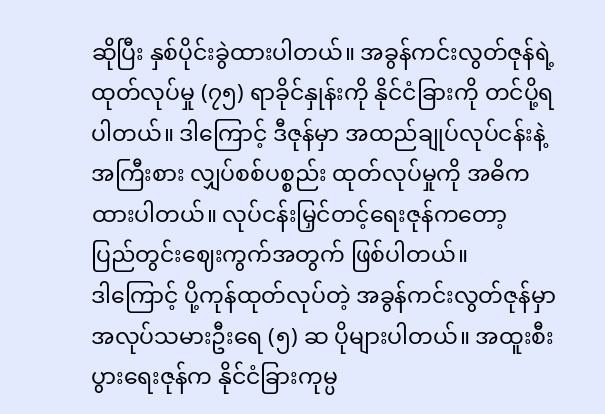ဆိုပြီး နှစ်ပိုင်းခွဲထားပါတယ်။ အခွန်ကင်းလွတ်ဇုန်ရဲ့ ထုတ်လုပ်မှု (၇၅) ရာခိုင်နှုန်းကို နိုင်ငံခြားကို တင်ပို့ရပါတယ်။ ဒါကြောင့် ဒီဇုန်မှာ အထည်ချုပ်လုပ်ငန်းနဲ့ အကြီးစား လျှပ်စစ်ပစ္စည်း ထုတ်လုပ်မှုကို အဓိကထားပါတယ်။ လုပ်ငန်းမြှင်တင့်ရေးဇုန်ကတော့ ပြည်တွင်းဈေးကွက်အတွက် ဖြစ်ပါတယ်။
ဒါကြောင့် ပို့ကုန်ထုတ်လုပ်တဲ့ အခွန်ကင်းလွတ်ဇုန်မှာ အလုပ်သမားဦးရေ (၅) ဆ ပိုများပါတယ်။ အထူးစီးပွားရေးဇုန်က နိုင်ငံခြားကုမ္ပ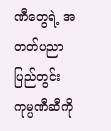ဏီတွေရဲ့ အတတ်ပညာ ပြည်တွင်းကုမ္ပဏီဆီကို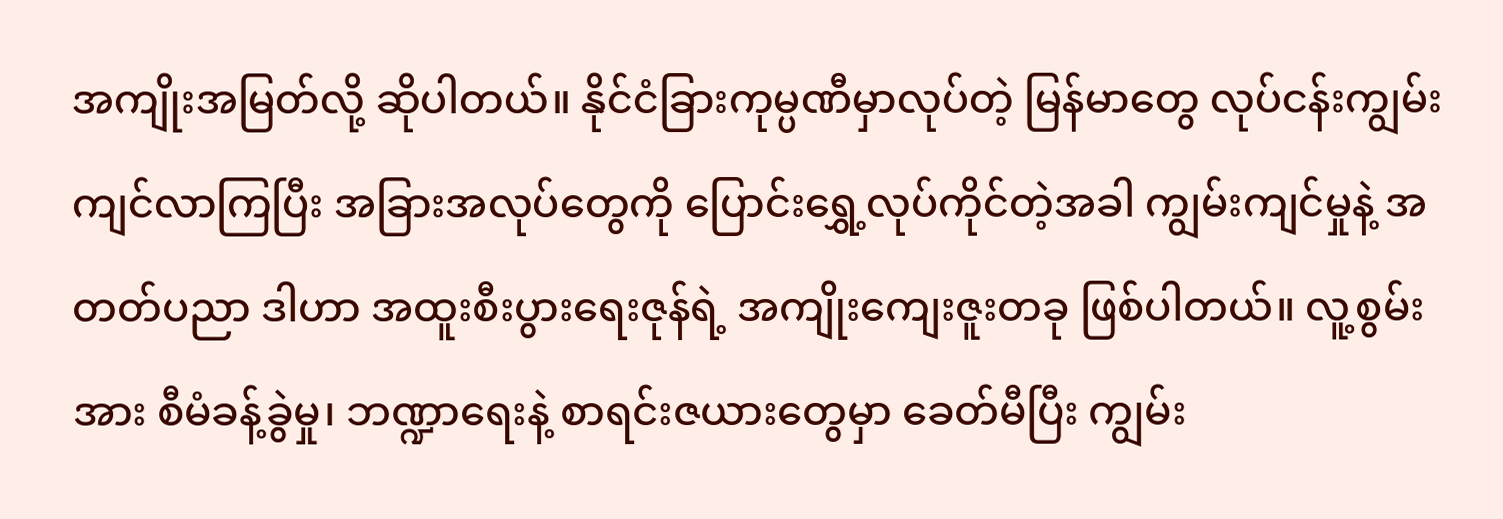အကျိုးအမြတ်လို့ ဆိုပါတယ်။ နိုင်ငံခြားကုမ္ပဏီမှာလုပ်တဲ့ မြန်မာတွေ လုပ်ငန်းကျွမ်းကျင်လာကြပြီး အခြားအလုပ်တွေကို ပြောင်းရွှေ့လုပ်ကိုင်တဲ့အခါ ကျွမ်းကျင်မှုနဲ့ အတတ်ပညာ ဒါဟာ အထူးစီးပွားရေးဇုန်ရဲ့ အကျိုးကျေးဇူးတခု ဖြစ်ပါတယ်။ လူ့စွမ်းအား စီမံခန့်ခွဲမှု၊ ဘဏ္ဍာရေးနဲ့ စာရင်းဇယားတွေမှာ ခေတ်မီပြီး ကျွမ်း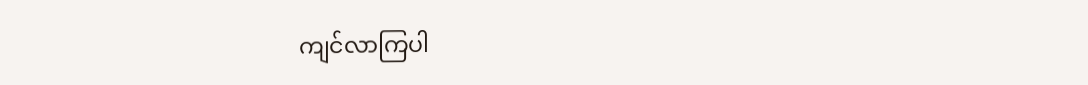ကျင်လာကြပါ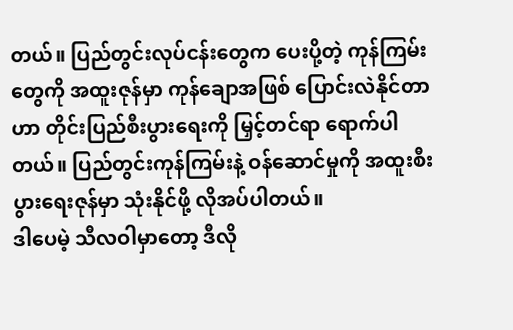တယ်။ ပြည်တွင်းလုပ်ငန်းတွေက ပေးပို့တဲ့ ကုန်ကြမ်းတွေကို အထူးဇုန်မှာ ကုန်ချောအဖြစ် ပြောင်းလဲနိုင်တာဟာ တိုင်းပြည်စီးပွားရေးကို မြှင့်တင်ရာ ရောက်ပါတယ်။ ပြည်တွင်းကုန်ကြမ်းနဲ့ ဝန်ဆောင်မှုကို အထူးစီးပွားရေးဇုန်မှာ သုံးနိုင်ဖို့ လိုအပ်ပါတယ်။
ဒါပေမဲ့ သီလဝါမှာတော့ ဒီလို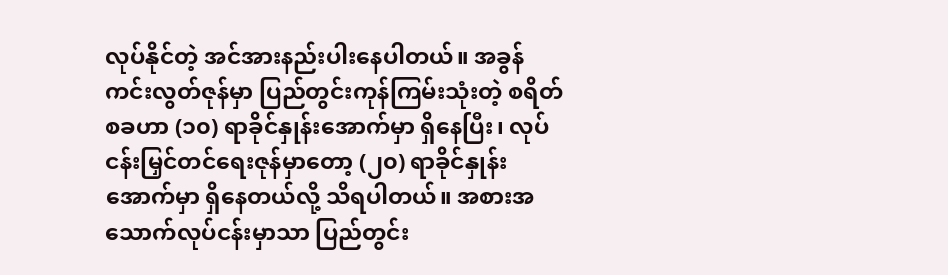လုပ်နိုင်တဲ့ အင်အားနည်းပါးနေပါတယ်။ အခွန်ကင်းလွတ်ဇုန်မှာ ပြည်တွင်းကုန်ကြမ်းသုံးတဲ့ စရိတ်စခဟာ (၁၀) ရာခိုင်နှုန်းအောက်မှာ ရှိနေပြီး၊ လုပ်ငန်းမြှင်တင်ရေးဇုန်မှာတော့ (၂၀) ရာခိုင်နှုန်းအောက်မှာ ရှိနေတယ်လို့ သိရပါတယ်။ အစားအသောက်လုပ်ငန်းမှာသာ ပြည်တွင်း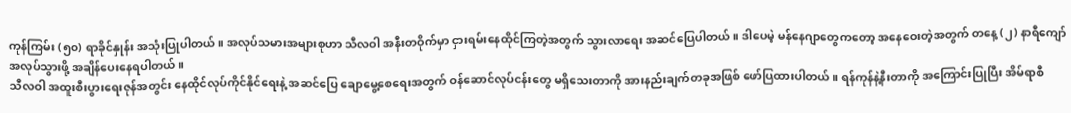ကုန်ကြမ်း (၅၀) ရာခိုင်နှုန်း အသုံးပြုပါတယ်။ အလုပ်သမားအများစုဟာ သီလဝါ အနီးတဝိုက်မှာ ငှားရမ်းနေထိုင်ကြတဲ့အတွက် သွားလာရေး အဆင်ပြေပါတယ်။ ဒါပေမဲ့ မန်နေဂျာတွေကတော့ အနေဝေးတဲ့အတွက် တနေ့ (၂) နာရီကျော် အလုပ်သွားဖို့ အချိန်ပေးနေရပါတယ်။
သီလဝါ အထူးစီးပွားရေးဇုန်အတွင်း နေထိုင်လုပ်ကိုင်နိုင်ရေးနဲ့ အဆင်ပြေ ချောမွေ့စေရေးအတွက် ဝန်ဆောင်လုပ်ငန်းတွေ မရှိသေးတာကို အားနည်းချက်တခုအဖြစ် ဖော်ပြထားပါတယ်။ ရန်ကုန်နဲ့နီးတာကို အကြောင်းပြုပြီး အိမ်ရာစီ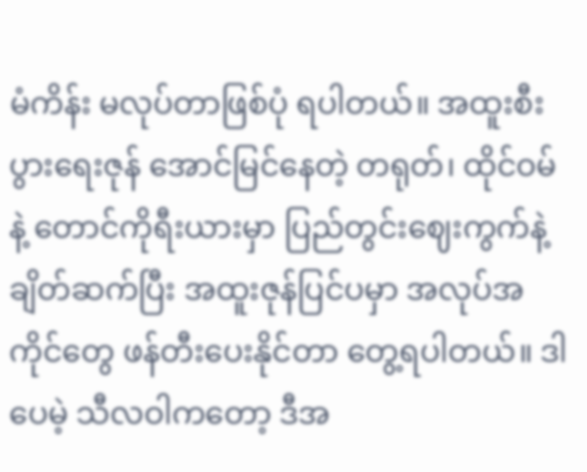မံကိန်း မလုပ်တာဖြစ်ပုံ ရပါတယ်။ အထူးစီးပွားရေးဇုန် အောင်မြင်နေတဲ့ တရုတ်၊ ထိုင်ဝမ်နဲ့ တောင်ကိုရီးယားမှာ ပြည်တွင်းဈေးကွက်နဲ့ ချိတ်ဆက်ပြီး အထူးဇုန်ပြင်ပမှာ အလုပ်အကိုင်တွေ ဖန်တီးပေးနိုင်တာ တွေ့ရပါတယ်။ ဒါပေမဲ့ သီလဝါကတော့ ဒီအ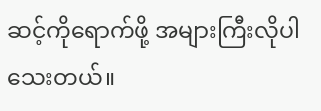ဆင့်ကိုရောက်ဖို့ အများကြီးလိုပါသေးတယ်။